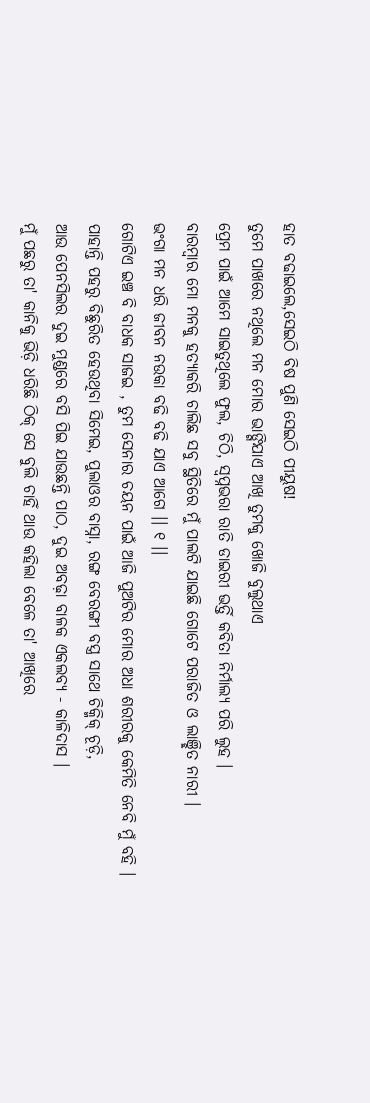ହାତ ବଢାଇଲେ,ସେଇଠି ବିଷ ପୁଣି ସେଇଠି ପୀୟୁଷ!
ତୁମେ ପାଖରେ ନଥିଲେ ମନ ମୋର ଭାଙ୍ଗିଯାଏ ଆଖି ତୁମକୁ ଖୋଜି ବୁଲୁଥାଏ
ପ୍ରେମ ପାଇଁ ଆମେ ସାଇତୁଥିଲେ ଫୁଲ, ଚିଠି, ସ୍ୱପ୍ନଭରା ରାତି ଡାଇରୀ ଭର୍ତ୍ତି କବିତା ନିର୍ମାଲ୍ୟ ପରି ଲୁହ ।
ବାରମ୍ବାର ମୋ ମନକୁ ହତ୍ୟାକରି ଚାଲିଛ ସବୁ ସ୍ଥିତିରେ ମୁଁ ପାଲଟି ଯାଇଛି ଗୋଟେ ପରାଜିତ ଓ ଲାଞ୍ଛିତ ନାରୀ ।
ଭଂଗା ମନ ଧରି ଜୀବନ ନଉକା ବଢି ବଢି ଯାଏ ଆଗେ ।। ୧ ।।
ଗୋଟିଏ ଇଞ୍ଚ ବି ବାଧକ ସାଜଇ , ତୁମ ସେନାର ଚୟନ ପାଇଁ ଆଜି ପୁଅଟିର ମୋର ଅଧା ଶରୀରକୁ କେମିତି ନେବି ମୁଁ ବହି ।
ପାହାନ୍ତି ପହରୁ ବିଛୁରିତ ହେଉଥିବା ସିମେଇ, ପୁଲାଓର ବାସ୍ନା, ରଙ୍ଗ ବେରଙ୍ଗୀ ବସ୍ତ୍ର ସାଥେ ଚିକ୍ମିକ୍ ଚୂଡ଼ି,
ଆଉ ପେନସିଲର ଦୁଇ ମୁଣ୍ଡରେ ବସି ପିଇ ଯାଉଛନ୍ତି ପାଠ, ଦୁଇ ଅବଢ଼ା ବାଳକ ଏକଲବ୍ୟ - କାଳିଦାସ ।
ମୁଁ ପଛରୁ ତା' କାନିକୁ ଭିଡ଼ି ଧରିଛି ଠିକ୍ ସେ ବୁଲି ଚାହିଁ ଥାଉ କହିଲା ବେଳେ ତା' ଆଖିରେ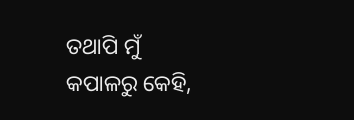ତଥାପି ମୁଁ
କପାଳରୁ କେହି,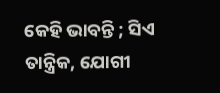କେହି ଭାବନ୍ତି ; ସିଏ ତାନ୍ତ୍ରିକ, ଯୋଗୀ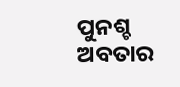ପୁନଶ୍ଚ ଅବତାର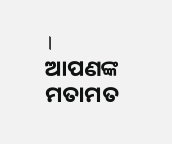।
ଆପଣଙ୍କ ମତାମତ